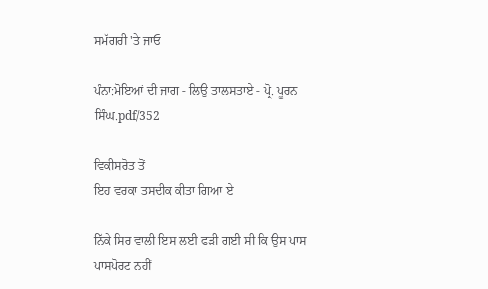ਸਮੱਗਰੀ 'ਤੇ ਜਾਓ

ਪੰਨਾ:ਮੋਇਆਂ ਦੀ ਜਾਗ - ਲਿਉ ਤਾਲਸਤਾਏ - ਪ੍ਰੋ. ਪੂਰਨ ਸਿੰਘ.pdf/352

ਵਿਕੀਸਰੋਤ ਤੋਂ
ਇਹ ਵਰਕਾ ਤਸਦੀਕ ਕੀਤਾ ਗਿਆ ਏ

ਨਿੱਕੇ ਸਿਰ ਵਾਲੀ ਇਸ ਲਈ ਫੜੀ ਗਈ ਸੀ ਕਿ ਉਸ ਪਾਸ ਪਾਸਪੋਰਟ ਨਹੀਂ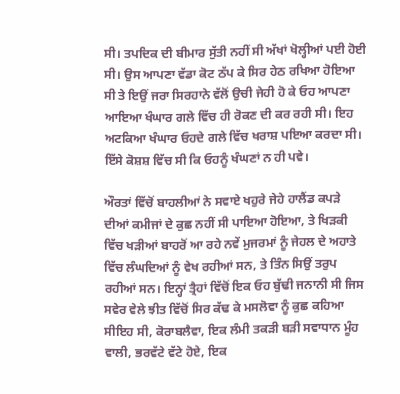ਸੀ। ਤਪਦਿਕ ਦੀ ਬੀਮਾਰ ਸੁੱਤੀ ਨਹੀਂ ਸੀ ਅੱਖਾਂ ਖੋਲ੍ਹੀਆਂ ਪਈ ਹੋਈ ਸੀ। ਉਸ ਆਪਣਾ ਵੱਡਾ ਕੋਟ ਠੱਪ ਕੇ ਸਿਰ ਹੇਠ ਰਖਿਆ ਹੋਇਆ ਸੀ ਤੇ ਇਉਂ ਜਰਾ ਸਿਰਹਾਨੇ ਵੱਲੋਂ ਉਚੀ ਜੇਹੀ ਹੋ ਕੇ ਓਹ ਆਪਣਾ ਆਇਆ ਖੰਘਾਰ ਗਲੇ ਵਿੱਚ ਹੀ ਰੋਕਣ ਦੀ ਕਰ ਰਹੀ ਸੀ। ਇਹ ਅਟਕਿਆ ਖੰਘਾਰ ਓਹਦੇ ਗਲੇ ਵਿੱਚ ਖਰਾਸ਼ ਪਇਆ ਕਰਦਾ ਸੀ। ਇੱਸੇ ਕੋਸ਼ਸ਼ ਵਿੱਚ ਸੀ ਕਿ ਓਹਨੂੰ ਖੰਘਣਾਂ ਨ ਹੀ ਪਵੇ।

ਔਰਤਾਂ ਵਿੱਚੋਂ ਬਾਹਲੀਆਂ ਨੇ ਸਵਾਏ ਖਹੁਰੇ ਜੇਹੇ ਹਾਲੈਂਡ ਕਪੜੇ ਦੀਆਂ ਕਮੀਜਾਂ ਦੇ ਕੁਛ ਨਹੀਂ ਸੀ ਪਾਇਆ ਹੋਇਆ, ਤੇ ਖਿੜਕੀ ਵਿੱਚ ਖੜੀਆਂ ਬਾਹਰੋਂ ਆ ਰਹੇ ਨਵੇਂ ਮੁਜਰਮਾਂ ਨੂੰ ਜੇਹਲ ਦੇ ਅਹਾਤੇ ਵਿੱਚ ਲੰਘਦਿਆਂ ਨੂੰ ਵੇਖ ਰਹੀਆਂ ਸਨ, ਤੇ ਤਿੰਨ ਸਿਉਂ ਤਰੁਪ ਰਹੀਆਂ ਸਨ। ਇਨ੍ਹਾਂ ਤ੍ਰੈਹਾਂ ਵਿੱਚੋਂ ਇਕ ਓਹ ਬੁੱਢੀ ਜਨਾਨੀ ਸੀ ਜਿਸ ਸਵੇਰ ਵੇਲੇ ਝੀਤ ਵਿੱਚੋਂ ਸਿਰ ਕੱਢ ਕੇ ਮਸਲੋਵਾ ਨੂੰ ਕੁਛ ਕਹਿਆ ਸੀਇਹ ਸੀ, ਕੋਰਾਬਲੈਵਾ, ਇਕ ਲੰਮੀ ਤਕੜੀ ਬੜੀ ਸਵਾਧਾਨ ਮੂੰਹ ਵਾਲੀ, ਭਰਵੱਟੇ ਵੱਟੇ ਹੋਏ, ਇਕ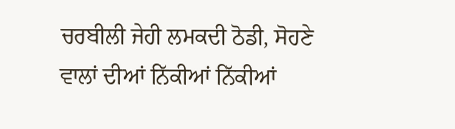ਚਰਬੀਲੀ ਜੇਹੀ ਲਮਕਦੀ ਠੋਡੀ, ਸੋਹਣੇ ਵਾਲਾਂ ਦੀਆਂ ਨਿੱਕੀਆਂ ਨਿੱਕੀਆਂ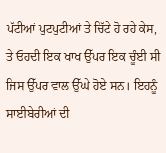ਪੱਟੀਆਂ ਪੁਟਪੁਟੀਆਂ ਤੇ ਚਿੱਟੇ ਹੋ ਰਹੇ ਕੇਸ, ਤੇ ਓਹਦੀ ਇਕ ਖਾਖ ਉੱਪਰ ਇਕ ਚੂੰਈ ਸੀ ਜਿਸ ਉੱਪਰ ਵਾਲ ਉੱਘੇ ਹੋਏ ਸਨ। ਇਹਨੂੰ ਸਾਈਬੇਰੀਆਂ ਦੀ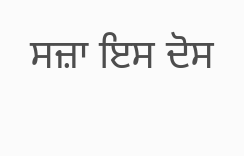ਸਜ਼ਾ ਇਸ ਦੋਸ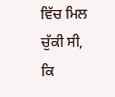ਵਿੱਚ ਮਿਲ ਚੁੱਕੀ ਸੀ, ਕਿ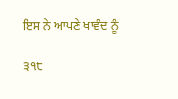ਇਸ ਨੇ ਆਪਣੇ ਖਾਵੰਦ ਨੂੰ

੩੧੮